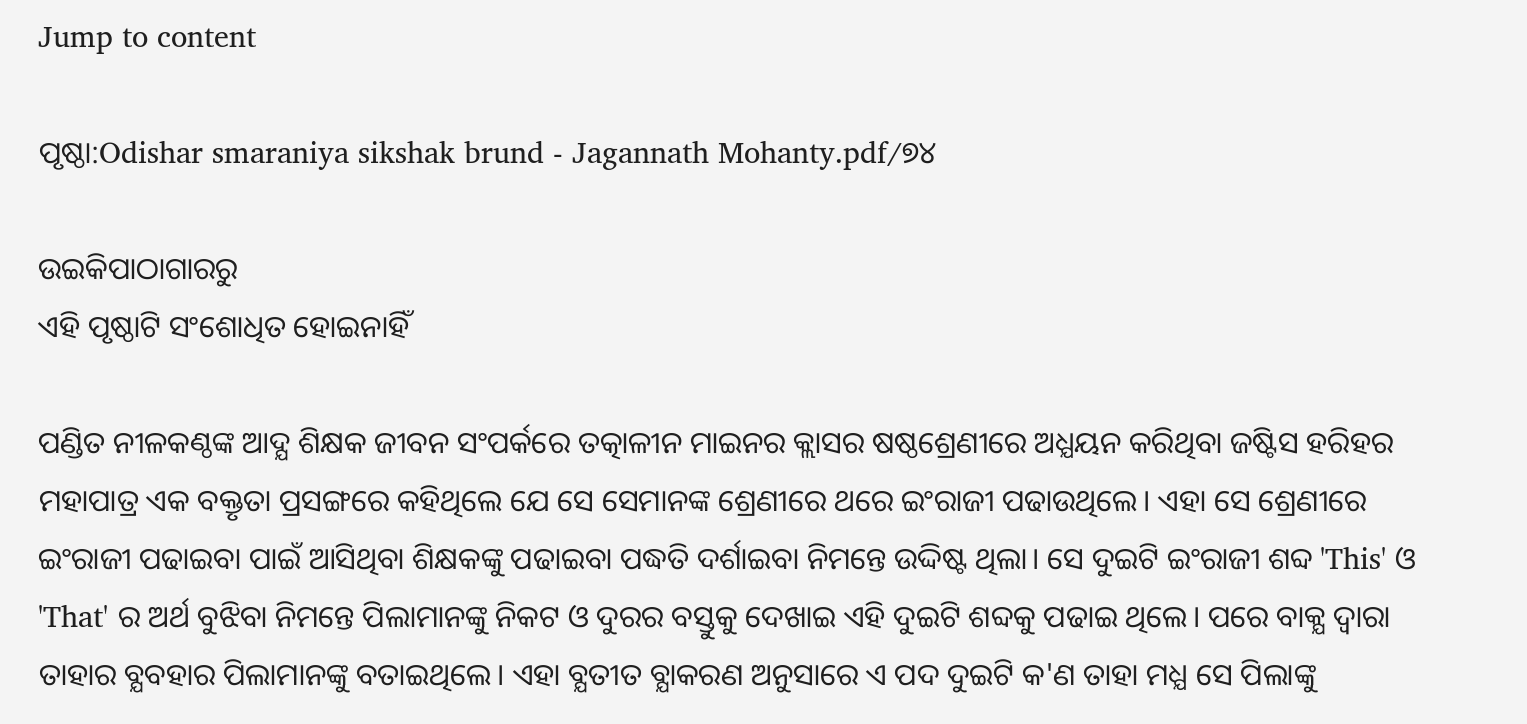Jump to content

ପୃଷ୍ଠା:Odishar smaraniya sikshak brund - Jagannath Mohanty.pdf/୭୪

ଉଇକିପାଠାଗାର‌ରୁ
ଏହି ପୃଷ୍ଠାଟି ସଂଶୋଧିତ ହୋଇନାହିଁ

ପଣ୍ଡିତ ନୀଳକଣ୍ଠଙ୍କ ଆଦ୍ଯ ଶିକ୍ଷକ ଜୀବନ ସଂପର୍କରେ ତତ୍କାଳୀନ ମାଇନର କ୍ଲାସର ଷଷ୍ଠଶ୍ରେଣୀରେ ଅଧ୍ଯୟନ କରିଥିବା ଜଷ୍ଟିସ ହରିହର ମହାପାତ୍ର ଏକ ବକ୍ତୃତା ପ୍ରସଙ୍ଗରେ କହିଥିଲେ ଯେ ସେ ସେମାନଙ୍କ ଶ୍ରେଣୀରେ ଥରେ ଇଂରାଜୀ ପଢାଉଥିଲେ। ଏହା ସେ ଶ୍ରେଣୀରେ ଇଂରାଜୀ ପଢାଇବା ପାଇଁ ଆସିଥିବା ଶିକ୍ଷକଙ୍କୁ ପଢାଇବା ପଦ୍ଧତି ଦର୍ଶାଇବା ନିମନ୍ତେ ଉଦ୍ଦିଷ୍ଟ ଥିଲା। ସେ ଦୁଇଟି ଇଂରାଜୀ ଶବ୍ଦ 'This' ଓ 'That' ର ଅର୍ଥ ବୁଝିବା ନିମନ୍ତେ ପିଲାମାନଙ୍କୁ ନିକଟ ଓ ଦୁରର ବସ୍ତୁକୁ ଦେଖାଇ ଏହି ଦୁଇଟି ଶବ୍ଦକୁ ପଢାଇ ଥିଲେ। ପରେ ବାକ୍ଯ ଦ୍ବାରା ତାହାର ବ୍ଯବହାର ପିଲାମାନଙ୍କୁ ବତାଇଥିଲେ। ଏହା ବ୍ଯତୀତ ବ୍ଯାକରଣ ଅନୁସାରେ ଏ ପଦ ଦୁଇଟି କ'ଣ ତାହା ମଧ୍ଯ ସେ ପିଲାଙ୍କୁ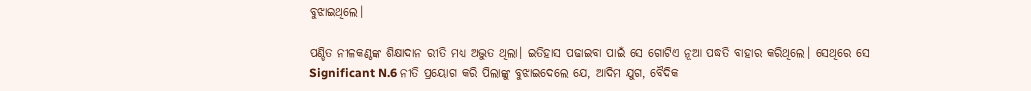ବୁଝାଇଥିଲେ।

ପଣ୍ଡିତ ନୀଳକଣ୍ଠଙ୍କ ଶିକ୍ଷାଦାନ ରୀତି ମଧ୍ଯ ଅଦ୍ଭୁତ ଥିଲା। ଇତିହାସ ପଢାଇବା ପାଇଁ ସେ ଗୋଟିଏ ନୂଆ ପଦ୍ଧତି ବାହାର କରିଥିଲେ। ସେଥିରେ ସେ Significant N.6 ନୀତି ପ୍ରୟୋଗ କରି ପିଲାଙ୍କୁ ବୁଝାଇଦେଲେ ଯେ, ଆଦିମ ଯୁଗ, ବୈଦିକ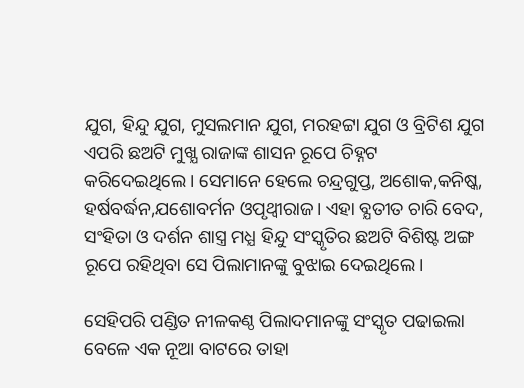ଯୁଗ, ହିନ୍ଦୁ ଯୁଗ, ମୁସଲମାନ ଯୁଗ, ମରହଟ୍ଟା ଯୁଗ ଓ ବ୍ରିଟିଶ ଯୁଗ ଏପରି ଛଅଟି ମୁଖ୍ଯ ରାଜାଙ୍କ ଶାସନ ରୂପେ ଚିହ୍ନଟ କରିଦେଇଥିଲେ। ସେମାନେ ହେଲେ ଚନ୍ଦ୍ରଗୁପ୍ତ, ଅଶୋକ,କନିଷ୍କ, ହର୍ଷବର୍ଦ୍ଧନ,ଯଶୋବର୍ମନ ଓପୃଥ୍ବୀରାଜ। ଏହା ବ୍ଯତୀତ ଚାରି ବେଦ, ସଂହିତା ଓ ଦର୍ଶନ ଶାସ୍ତ୍ର ମଧ୍ଯ ହିନ୍ଦୁ ସଂସ୍କୃତିର ଛଅଟି ବିଶିଷ୍ଟ ଅଙ୍ଗ ରୂପେ ରହିଥିବା ସେ ପିଲାମାନଙ୍କୁ ବୁଝାଇ ଦେଇଥିଲେ।

ସେହିପରି ପଣ୍ଡିତ ନୀଳକଣ୍ଠ ପିଲାଦମାନଙ୍କୁ ସଂସ୍କୃତ ପଢାଇଲା ବେଳେ ଏକ ନୂଆ ବାଟରେ ତାହା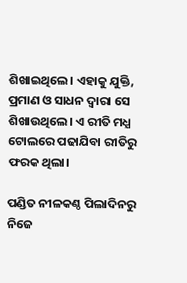ଶିଖାଇଥିଲେ। ଏହାକୁ ଯୁକ୍ତି, ପ୍ରମାଣ ଓ ସାଧନ ଦ୍ବାରା ସେ ଶିଖାଉଥିଲେ। ଏ ରୀତି ମଧ୍ଯ ଟୋଲରେ ପଢାଯିବା ରୀତିରୁ ଫରକ ଥିଲା।

ପଣ୍ଡିତ ନୀଳକଣ୍ଠ ପିଲାଦିନରୁ ନିଜେ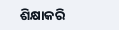ଶିକ୍ଷାକରି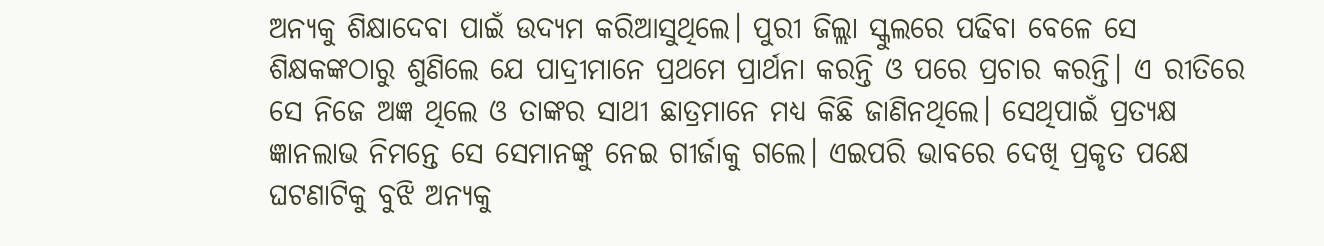ଅନ୍ଯକୁ ଶିକ୍ଷାଦେବା ପାଇଁ ଉଦ୍ଯମ କରିଆସୁଥିଲେ। ପୁରୀ ଜିଲ୍ଲା ସ୍କୁଲରେ ପଢିବା ବେଳେ ସେ ଶିକ୍ଷକଙ୍କଠାରୁ ଶୁଣିଲେ ଯେ ପାଦ୍ରୀମାନେ ପ୍ରଥମେ ପ୍ରାର୍ଥନା କରନ୍ତି ଓ ପରେ ପ୍ରଚାର କରନ୍ତି। ଏ ରୀତିରେ ସେ ନିଜେ ଅଜ୍ଞ ଥିଲେ ଓ ତାଙ୍କର ସାଥୀ ଛାତ୍ରମାନେ ମଧ୍ଯ କିଛି ଜାଣିନଥିଲେ। ସେଥିପାଇଁ ପ୍ରତ୍ଯକ୍ଷ ଜ୍ଞାନଲାଭ ନିମନ୍ତେ ସେ ସେମାନଙ୍କୁ ନେଇ ଗୀର୍ଜାକୁ ଗଲେ। ଏଇପରି ଭାବରେ ଦେଖି ପ୍ରକୃତ ପକ୍ଷେ ଘଟଣାଟିକୁ ବୁଝି ଅନ୍ଯକୁ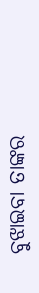ବୁଝାଇବା ତାଙ୍କର